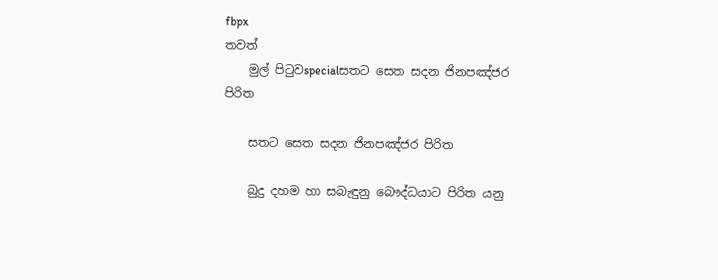fbpx
තවත්
    මුල් පිටුවspecialසතට සෙත සදන ජිනපඤ්ජර පිරිත

    සතට සෙත සදන ජිනපඤ්ජර පිරිත

    බුදු දහම හා සබැඳුනු බෞද්ධයාට පිරිත යනු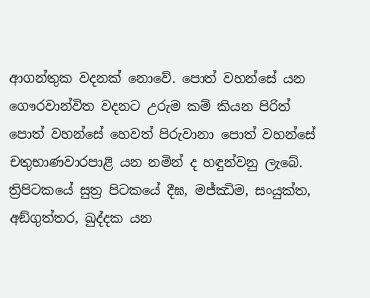ආගන්තුක වදනක් නොවේ. පොත් වහන්සේ යන ගෞරවාන්විත වදනට උරුම කම් කියන පිරිත් පොත් වහන්සේ හෙවත් පිරුවානා පොත් වහන්සේ චතුභාණවාරපාළි යන නමින් ද හඳුන්වනු ලැබේ. ත්‍රිපිටකයේ සුත්‍ර පිටකයේ දීඝ, මජ්ඣිම, සංයුක්ත, අඞ්ගුත්තර, ඛුද්දක යන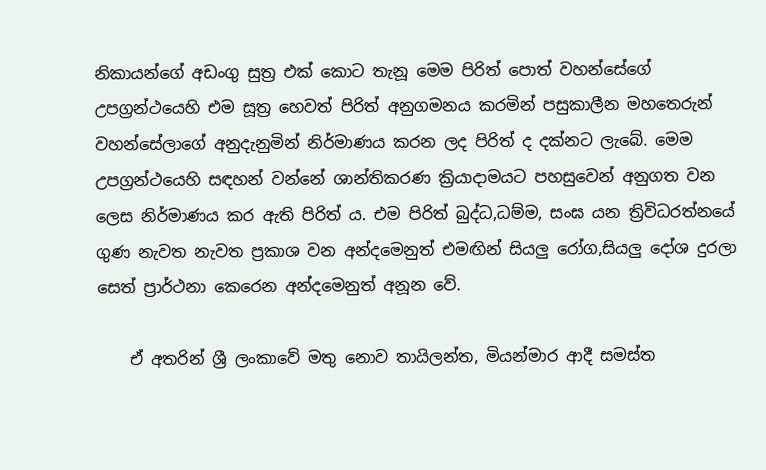නිකායන්ගේ අඩංගු සුත්‍ර එක් කොට තැනූ මෙම පිරිත් පොත් වහන්සේගේ උපග්‍රන්ථයෙහි එම සූත්‍ර හෙවත් පිරිත් අනුගමනය කරමින් පසුකාලීන මහතෙරුන් වහන්සේලාගේ අනුදැනුමින් නිර්මාණය කරන ලද පිරිත් ද දක්නට ලැබේ. මෙම උපග්‍රන්ථයෙහි සඳහන් වන්නේ ශාන්තිකරණ ක්‍රියාදාමයට පහසුවෙන් අනුගත වන ලෙස නිර්මාණය කර ඇති පිරිත් ය. එම පිරිත් බුද්ධ,ධම්ම, සංඝ යන ත්‍රිවිධරත්නයේ ගුණ නැවත නැවත ප්‍රකාශ වන අන්දමෙනුත් එමඟින් සියලු රෝග,සියලු දෝශ දුරලා සෙත් ප්‍රාර්ථනා කෙරෙන අන්දමෙනුත් අනූන වේ.

    ඒ අතරින් ශ්‍රී ලංකාවේ මතු නොව තායිලන්ත, මියන්මාර ආදී සමස්ත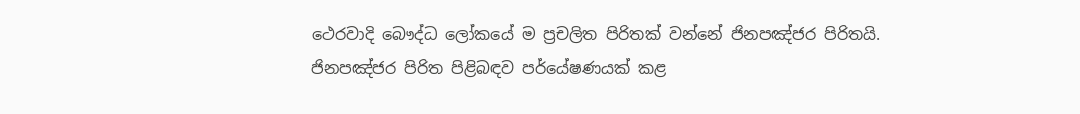ථෙරවාදි බෞද්ධ ලෝකයේ ම ප්‍රචලිත පිරිතක් වන්නේ ජිනපඤ්ජර පිරිතයි. ජිනපඤ්ජර පිරිත පිළිබඳව පර්යේෂණයක් කළ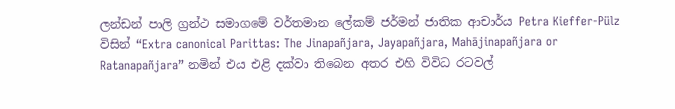ලන්ඩන් පාලි ග්‍රන්ථ සමාගමේ වර්තමාන ලේකම් ජර්මන් ජාතික ආචාර්ය Petra Kieffer-Pülz විසින් “Extra canonical Parittas: The Jinapañjara, Jayapañjara, Mahājinapañjara or Ratanapañjara” නමින් එය එළි දක්වා තිබෙන අතර එහි විවිධ රටවල්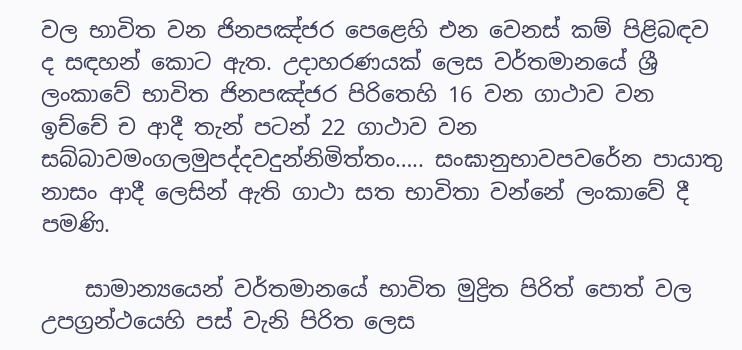වල භාවිත වන ජිනපඤ්ජර පෙළෙහි එන වෙනස් කම් පිළිබඳව ද සඳහන් කොට ඇත. උදාහරණයක් ලෙස වර්තමානයේ ශ්‍රී ලංකාවේ භාවිත ජිනපඤ්ජර පිරිතෙහි 16 වන ගාථාව වන ඉච්චේ ච ආදී තැන් පටන් 22 ගාථාව වන සබ්බාවමංගලමුපද්දවදුන්නිමිත්තං….. සංඝානුභාවපවරේන පායාතු නාසං ආදී ලෙසින් ඇති ගාථා සත භාවිතා වන්නේ ලංකාවේ දී පමණි.

    සාමාන්‍යයෙන් වර්තමානයේ භාවිත මුද්‍රිත පිරිත් පොත් වල උපග්‍රන්ථයෙහි පස් වැනි පිරිත ලෙස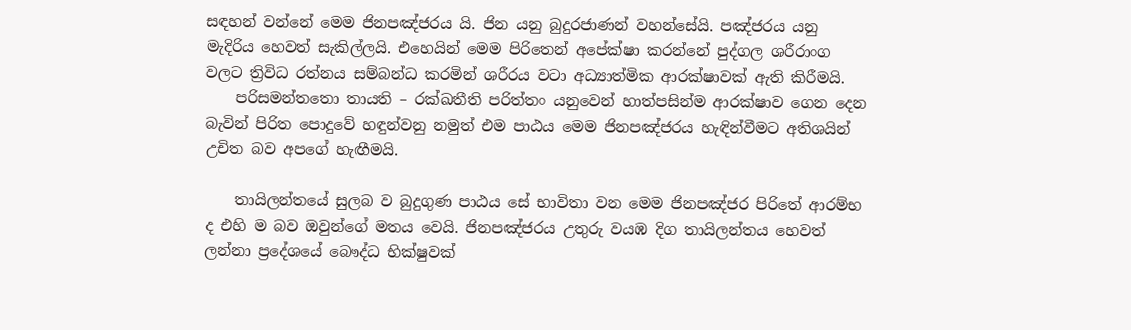සඳහන් වන්නේ මෙම ජිනපඤ්ජරය යි. ජින යනු බුදුරජාණන් වහන්සේයි. පඤ්ජරය යනු මැදිරිය හෙවත් සැකිල්ලයි. එහෙයින් මෙම පිරිතෙන් අපේක්ෂා කරන්නේ පුද්ගල ශරීරාංග වලට ත්‍රිවිධ රත්නය සම්බන්ධ කරමින් ශරීරය වටා අධ්‍යාත්මික ආරක්ෂාවක් ඇති කිරීමයි.
    පරිසමන්තතො තායති – රක්ඛතීති පරිත්තං යනුවෙන් හාත්පසින්ම ආරක්ෂාව ගෙන දෙන බැවින් පිරිත පොදුවේ හඳුන්වනු නමුත් එම පාඨය මෙම ජිනපඤ්ජරය හැඳින්වීමට අතිශයින් උචිත බව අපගේ හැඟීමයි.

    තායිලන්තයේ සුලබ ව බුදුගුණ පාඨය සේ භාවිතා වන මෙම ජිනපඤ්ජර පිරිතේ ආරම්භ ද එහි ම බව ඔවුන්ගේ මතය වෙයි. ජිනපඤ්ජරය උතුරු වයඹ දිග තායිලන්තය හෙවත් ලන්නා ප්‍රදේශයේ බෞද්ධ භික්ෂුවක්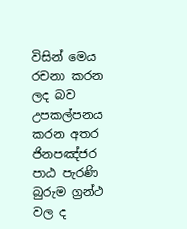විසින් මෙය රචනා කරන ලද බව උපකල්පනය කරන අතර ජිනපඤ්ජර පාඨ පැරණි බුරුම ග්‍රන්ථ වල ද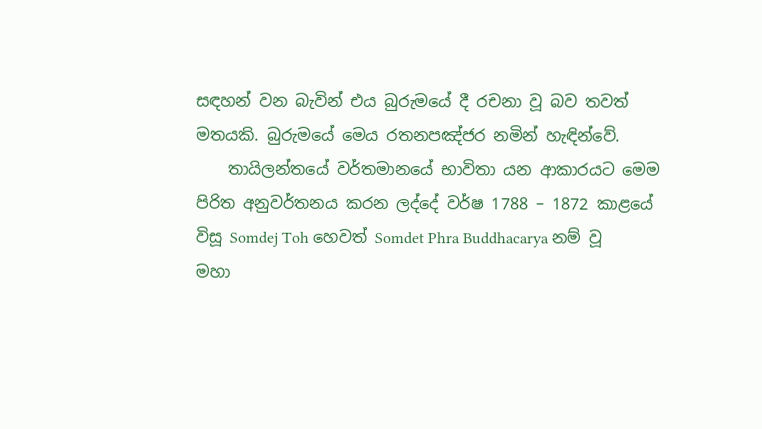සඳහන් වන බැවින් එය බුරුමයේ දී රචනා වූ බව තවත් මතයකි. බුරුමයේ මෙය රතනපඤ්ජර නමින් හැඳින්වේ.
    තායිලන්තයේ වර්තමානයේ භාවිතා යන ආකාරයට මෙම පිරිත අනුවර්තනය කරන ලද්දේ වර්ෂ 1788 – 1872 කාළයේ විසූ Somdej Toh හෙවත් Somdet Phra Buddhacarya නම් වූ මහා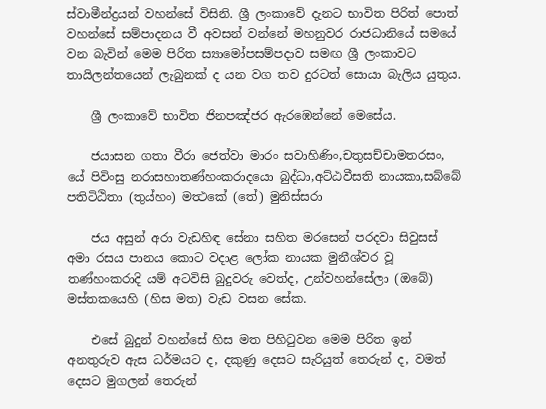ස්වාමීන්ද්‍රයන් වහන්සේ විසිනි. ශ්‍රී ලංකාවේ දැනට භාවිත පිරිත් පොත් වහන්සේ සම්පාදනය වී අවසන් වන්නේ මහනුවර රාජධානියේ සමයේ වන බැවින් මෙම පිරිත ස්‍යාමෝපසම්පදාව සමඟ ශ්‍රී ලංකාවට තායිලන්තයෙන් ලැබුනක් ද යන වග තව දුරටත් සොයා බැලිය යුතුය.

    ශ්‍රී ලංකාවේ භාවිත ජිනපඤ්ජර ඇරඹෙන්නේ මෙසේය.

    ජයාසන ගතා වීරා ජෙත්වා මාරං සවාහිණිං,චතුසච්චාමතරසං, යේ පිවිංසු නරාසහාතණ්හංකරාදයො බුද්ධා,අට්ඨවීසති නායකා,සබ්බේ පතිටිඨිතා (තුය්හං) මත්‍ථකේ (තේ) මුනිස්සරා

    ජය අසුන් අරා වැඩහිඳ සේනා සහිත මරසෙන් පරදවා සිවුසස් අමා රසය පානය කොට වදාළ ලෝක නායක මුනීශ්වර වූ තණ්හංකරාදි යම් අටවිසි බුදුවරු වෙත්ද, උන්වහන්සේලා (ඔබේ) මස්තකයෙහි (හිස මත) වැඩ වසන සේක.

    එසේ බුදුන් වහන්සේ හිස මත පිහිටුවන මෙම පිරිත ඉන් අනතුරුව ඇස ධර්මයට ද, දකුණු දෙසට සැරියුත් තෙරුන් ද, වමත් දෙසට මුගලන් තෙරුන්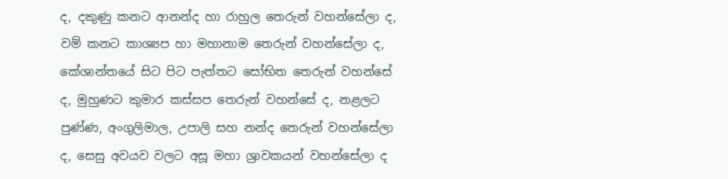ද, දකුණු කනට ආනන්ද හා රාහුල තෙරුන් වහන්සේලා ද, වම් කනට කාශ්‍යප හා මහානාම තෙරුන් වහන්සේලා ද, කේශාන්තයේ සිට පිට පැත්තට සෝභිත තෙරුන් වහන්සේ ද, මුහුණට කුමාර කස්සප තෙරුන් වහන්සේ ද, නළලට පුණ්ණ, අංගුලිමාල, උපාලි සහ නන්ද තෙරුන් වහන්සේලා ද, සෙසු අවයව වලට අසූ මහා ශ්‍රාවකයන් වහන්සේලා ද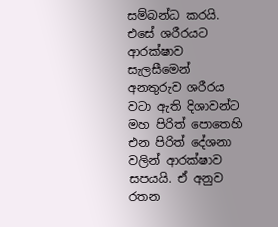සම්බන්ධ කරයි. එසේ ශරීරයට ආරක්ෂාව සැලසීමෙන් අනතුරුව ශරීරය වටා ඇති දිශාවන්ට මහ පිරිත් පොතෙහි එන පිරිත් දේශනා වලින් ආරක්ෂාව සපයයි. ඒ අනුව රතන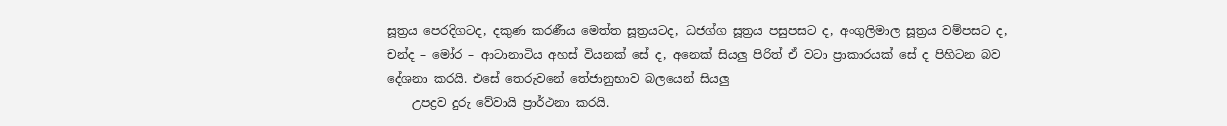සූත්‍රය පෙරදිගටද, දකුණ කරණීය මෙත්ත සූත්‍රයටද, ධජග්ග සූත්‍රය පසුපසට ද, අංගුලිමාල සූත්‍රය වම්පසට ද, චන්ද – මෝර – ආටානාටිය අහස් වියනක් සේ ද, අනෙක් සියලු පිරිත් ඒ වටා ප්‍රාකාරයක් සේ ද පිහිටන බව දේශනා කරයි. එසේ තෙරුවනේ තේජානුභාව බලයෙන් සියලු
    උපද්‍රව දුරු වේවායි ප්‍රාර්ථනා කරයි.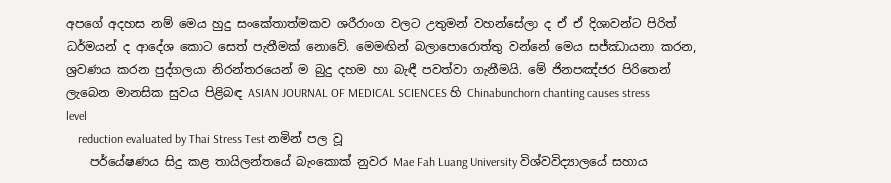අපගේ අදහස නම් මෙය හුදු සංකේතාත්මකව ශරීරාංග වලට උතුමන් වහන්සේලා ද ඒ ඒ දිශාවන්ට පිරිත් ධර්මයන් ද ආදේශ කොට සෙත් පැතීමක් නොවේ. මෙමඟින් බලාපොරොත්තු වන්නේ මෙය සජ්ඣායනා කරන, ශ්‍රවණය කරන පුද්ගලයා නිරන්තරයෙන් ම බුදු දහම හා බැඳී පවත්වා ගැනීමයි. මේ ජිනපඤ්ජර පිරිතෙන් ලැබෙන මානසික සුවය පිළිබඳ ASIAN JOURNAL OF MEDICAL SCIENCES හි Chinabunchorn chanting causes stress level
    reduction evaluated by Thai Stress Test නමින් පල වූ
    පර්යේෂණය සිදු කළ තායිලන්තයේ බැංකොක් නුවර Mae Fah Luang University විශ්වවිද්‍යාලයේ සහාය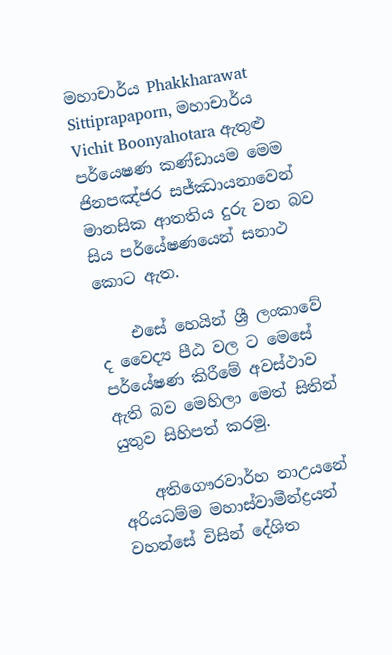මහාචාර්ය Phakkharawat Sittiprapaporn, මහාචාර්ය Vichit Boonyahotara ඇතුළු පර්යෙෂණ කණ්ඩායම මෙම ජිනපඤ්ජර සජ්ඣායනාවෙන් මානසික ආතතිය දුරු වන බව සිය පර්යේෂණයෙන් සනාථ කොට ඇත.

    එසේ හෙයින් ශ්‍රී ලංකාවේ ද වෛද්‍ය පීඨ වල ට මෙසේ පර්යේෂණ කිරීමේ අවස්ථාව ඇති බව මෙහිලා මෙත් සිතින් යුතුව සිහිපත් කරමු.

    අතිගෞරවාර්හ නාඋයනේ අරියධම්ම මහාස්වාමීන්ද්‍රයන් වහන්සේ විසින් දේශිත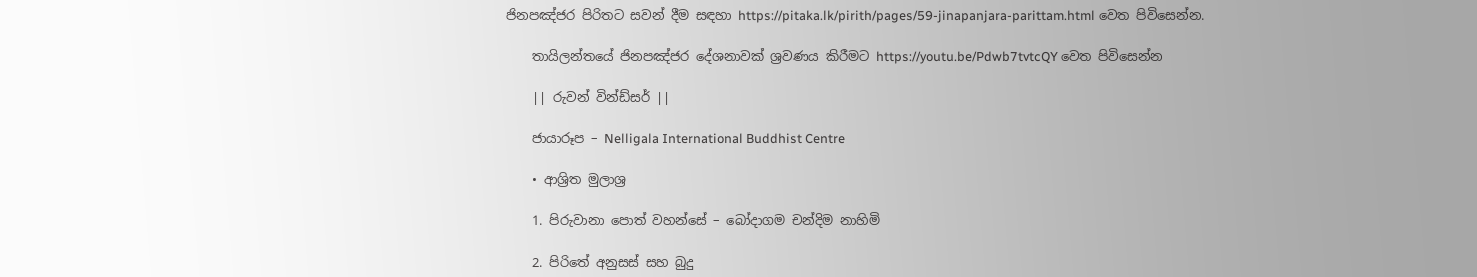ජිනපඤ්ජර පිරිතට සවන් දීම සඳහා https://pitaka.lk/pirith/pages/59-jinapanjara-parittam.html වෙත පිවිසෙන්න.

    තායිලන්තයේ ජිනපඤ්ජර දේශනාවක් ශ්‍රවණය කිරීමට https://youtu.be/Pdwb7tvtcQY වෙත පිවිසෙන්න

    || රුවන් වින්ඩ්සර් ||

    ජායාරූප – Nelligala International Buddhist Centre

    • ආශ්‍රිත මුලාශ්‍ර

    1. පිරුවානා පොත් වහන්සේ – බෝදාගම චන්දිම නාහිමි

    2. පිරිතේ අනුසස් සහ බුදු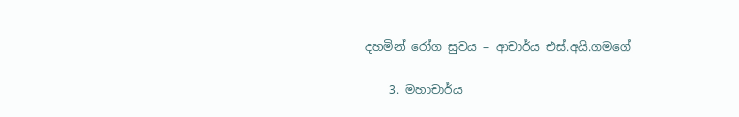දහමින් රෝග සුවය – ආචාර්ය එස්.අයි.ගමගේ

    3. මහාචාර්ය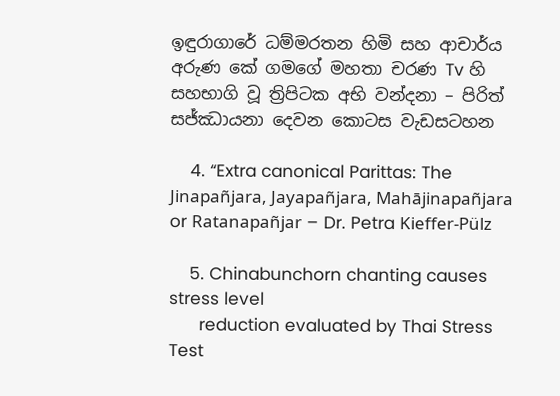ඉඳුරාගාරේ ධම්මරතන හිමි සහ ආචාර්ය අරුණ කේ ගමගේ මහතා චරණ Tv හි සහභාගි වූ ත්‍රිපිටක අභි වන්දනා – පිරිත් සජ්ඣායනා දෙවන කොටස වැඩසටහන

    4. “Extra canonical Parittas: The Jinapañjara, Jayapañjara, Mahājinapañjara or Ratanapañjar – Dr. Petra Kieffer-Pülz

    5. Chinabunchorn chanting causes stress level
      reduction evaluated by Thai Stress Test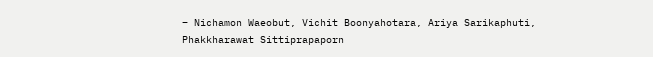– Nichamon Waeobut, Vichit Boonyahotara, Ariya Sarikaphuti, Phakkharawat Sittiprapaporn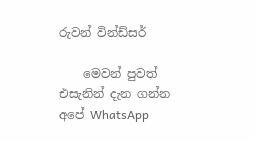රුවන් වින්ඩ්සර්

    මෙවන් පුවත් එසැනින් දැන ගන්න අපේ WhatsApp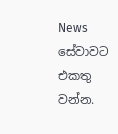News සේවාවට එකතු වන්න.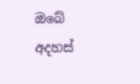ඔබේ අදහස්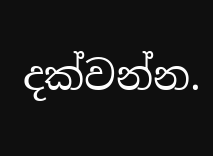දක්වන්න.